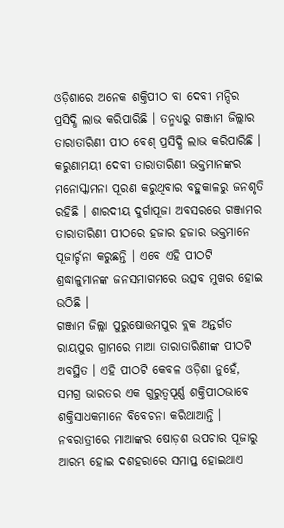ଓଡ଼ିଶାରେ ଅନେକ ଶକ୍ତିପୀଠ ବା ଦେବୀ ମନ୍ଦିର ପ୍ରସିଦ୍ଧି ଲାଭ କରିପାରିଛି । ତନ୍ମଧ୍ୟରୁ ଗଞ୍ଜାମ ଜିଲ୍ଲାର ତାରାତାରିଣୀ ପୀଠ ବେଶ୍ ପ୍ରସିଦ୍ଧି ଲାଭ କରିପାରିଛି । କରୁଣାମୟୀ ଦେବୀ ତାରାତାରିଣୀ ଭକ୍ତମାନଙ୍କର ମନୋସ୍କାମନା ପୂରଣ କରୁଥିବାର ବହୁକାଳରୁ ଜନଶୃତି ରହିଛି । ଶାରଦୀୟ ଦୁର୍ଗାପୂଜା ଅବସରରେ ଗଞ୍ଜାମର ତାରାତାରିଣୀ ପୀଠରେ ହଜାର ହଜାର ଭକ୍ତମାନେ ପୂଜାର୍ଚ୍ଚନା କରୁଛନ୍ତି । ଏବେ ଏହି ପୀଠଟି ଶ୍ରଦ୍ଧାଳୁମାନଙ୍କ ଜନସମାଗମରେ ଉତ୍ସବ ମୁଖର ହୋଇ ଉଠିଛି ।
ଗଞ୍ଜାମ ଜିଲ୍ଲା ପୁରୁଷୋତ୍ତମପୁର ବ୍ଲକ ଅନ୍ତର୍ଗତ ରାୟପୁର ଗ୍ରାମରେ ମାଆ ତାରାତାରିଣୀଙ୍କ ପୀଠଟି ଅବସ୍ଥିତ । ଏହି ପୀଠଟି କେବଳ ଓଡ଼ିଶା ନୁହେଁ, ସମଗ୍ର ଭାରତର ଏକ ଗୁରୁତ୍ୱପୂର୍ଣ୍ଣ ଶକ୍ତିପୀଠଭାବେ ଶକ୍ତିସାଧକମାନେ ବିବେଚନା କରିଥାଆନ୍ତି ।
ନବରାତ୍ରୀରେ ମାଆଙ୍କର ଷୋଡ଼ଶ ଉପଚାର ପୂଜାରୁ ଆରମ୍ଭ ହୋଇ ଦଶହରାରେ ସମାପ୍ତ ହୋଇଥାଏ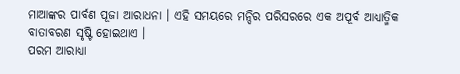ମାଆଙ୍କର ପାର୍ବଣ ପୂଜା ଆରାଧନା । ଏହି ସମୟରେ ମନ୍ଦିର ପରିସରରେ ଏକ ଅପୂର୍ବ ଆଧ୍ୟାତ୍ମିକ ବାତାବରଣ ସୃଷ୍ଟି ହୋଇଥାଏ ।
ପରମ ଆରାଧ୍ୟା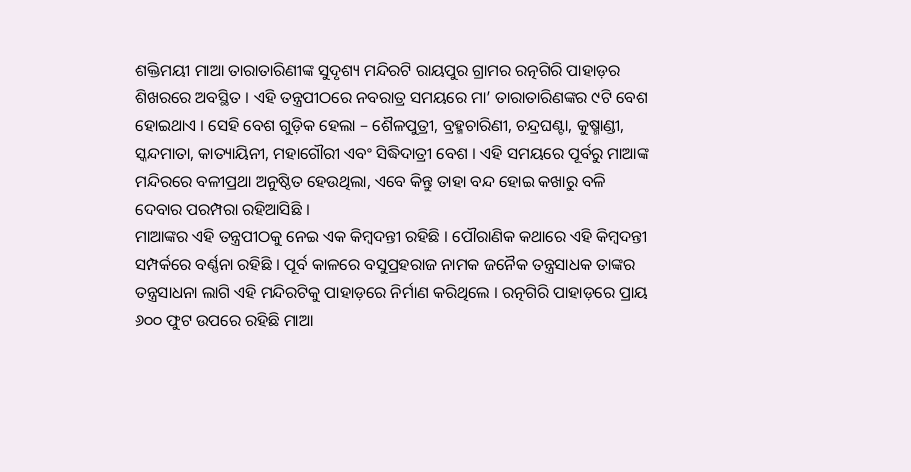ଶକ୍ତିମୟୀ ମାଆ ତାରାତାରିଣୀଙ୍କ ସୁଦୃଶ୍ୟ ମନ୍ଦିରଟି ରାୟପୁର ଗ୍ରାମର ରତ୍ନଗିରି ପାହାଡ଼ର ଶିଖରରେ ଅବସ୍ଥିତ । ଏହି ତନ୍ତ୍ରପୀଠରେ ନବରାତ୍ର ସମୟରେ ମା’ ତାରାତାରିଣଙ୍କର ୯ଟି ବେଶ ହୋଇଥାଏ । ସେହି ବେଶ ଗୁଡ଼ିକ ହେଲା – ଶୈଳପୁତ୍ରୀ, ବ୍ରହ୍ମଚାରିଣୀ, ଚନ୍ଦ୍ରଘଣ୍ଟା, କୁଷ୍ମାଣ୍ଡୀ, ସ୍କନ୍ଦମାତା, କାତ୍ୟାୟିନୀ, ମହାଗୌରୀ ଏବଂ ସିଦ୍ଧିଦାତ୍ରୀ ବେଶ । ଏହି ସମୟରେ ପୂର୍ବରୁ ମାଆଙ୍କ ମନ୍ଦିରରେ ବଳୀପ୍ରଥା ଅନୁଷ୍ଠିତ ହେଉଥିଲା, ଏବେ କିନ୍ତୁ ତାହା ବନ୍ଦ ହୋଇ କଖାରୁ ବଳି ଦେବାର ପରମ୍ପରା ରହିଆସିଛି ।
ମାଆଙ୍କର ଏହି ତନ୍ତ୍ରପୀଠକୁ ନେଇ ଏକ କିମ୍ବଦନ୍ତୀ ରହିଛି । ପୌରାଣିକ କଥାରେ ଏହି କିମ୍ବଦନ୍ତୀ ସମ୍ପର୍କରେ ବର୍ଣ୍ଣନା ରହିଛି । ପୂର୍ବ କାଳରେ ବସୁପ୍ରହରାଜ ନାମକ ଜନୈକ ତନ୍ତ୍ରସାଧକ ତାଙ୍କର ତନ୍ତ୍ରସାଧନା ଲାଗି ଏହି ମନ୍ଦିରଟିକୁ ପାହାଡ଼ରେ ନିର୍ମାଣ କରିଥିଲେ । ରତ୍ନଗିରି ପାହାଡ଼ରେ ପ୍ରାୟ ୬୦୦ ଫୁଟ ଉପରେ ରହିଛି ମାଆ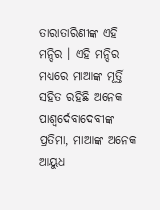ତାରାତାରିଣୀଙ୍କ ଏହି ମନ୍ଦିର । ଏହି ମନ୍ଦିର ମଧ୍ୟରେ ମାଆଙ୍କ ମୂର୍ତ୍ତି ସହିତ ରହିଛି ଅନେକ ପାଶ୍ୱର୍ଦେବାଦେବୀଙ୍କ ପ୍ରତିମା, ମାଆଙ୍କ ଅନେକ ଆୟୁଧ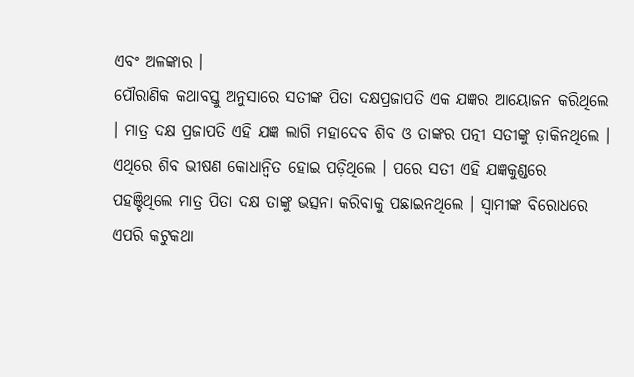ଏବଂ ଅଳଙ୍କାର ।
ପୌରାଣିକ କଥାବସ୍ତୁ ଅନୁସାରେ ସତୀଙ୍କ ପିତା ଦକ୍ଷପ୍ରଜାପତି ଏକ ଯଜ୍ଞର ଆୟୋଜନ କରିଥିଲେ । ମାତ୍ର ଦକ୍ଷ ପ୍ରଜାପତି ଏହି ଯଜ୍ଞ ଲାଗି ମହାଦେବ ଶିବ ଓ ତାଙ୍କର ପତ୍ନୀ ସତୀଙ୍କୁ ଡ଼ାକିନଥିଲେ ।
ଏଥିରେ ଶିବ ଭୀଷଣ କୋଧାନ୍ୱିତ ହୋଇ ପଡ଼ିଥିଲେ । ପରେ ସତୀ ଏହି ଯଜ୍ଞକୁଣ୍ଡରେ ପହଞ୍ଚିଥିଲେ ମାତ୍ର ପିତା ଦକ୍ଷ ତାଙ୍କୁ ଭତ୍ସନା କରିବାକୁ ପଛାଇନଥିଲେ । ସ୍ୱାମୀଙ୍କ ବିରୋଧରେ ଏପରି କଟୁକଥା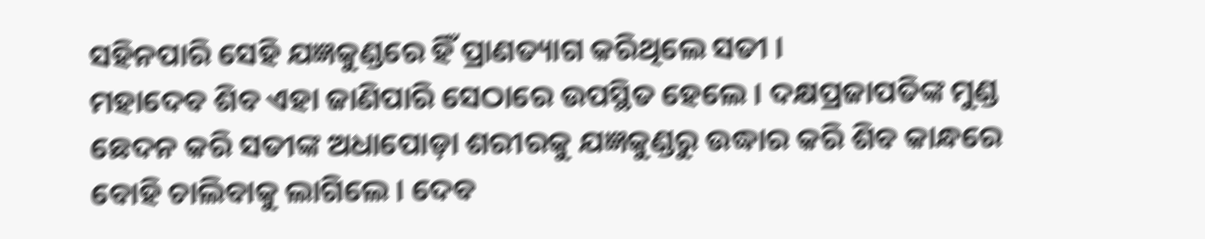ସହିନପାରି ସେହି ଯଜ୍ଞକୁଣ୍ଡରେ ହିଁ ପ୍ରାଣତ୍ୟାଗ କରିଥିଲେ ସତୀ ।
ମହାଦେବ ଶିବ ଏହା ଜାଣିପାରି ସେଠାରେ ଉପସ୍ଥିତ ହେଲେ । ଦକ୍ଷପ୍ରଜାପତିଙ୍କ ମୁଣ୍ଡ ଛେଦନ କରି ସତୀଙ୍କ ଅଧାପୋଡ଼ା ଶରୀରକୁ ଯଜ୍ଞକୁଣ୍ଡରୁ ଉଦ୍ଧାର କରି ଶିବ କାନ୍ଧରେ ବୋହି ଚାଲିବାକୁ ଲାଗିଲେ । ଦେବ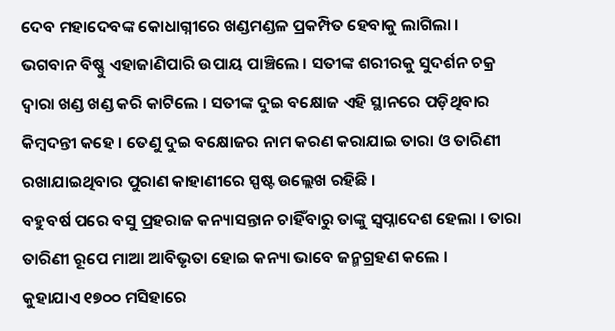ଦେବ ମହାଦେବଙ୍କ କୋଧାଗ୍ନୀରେ ଖଣ୍ଡମଣ୍ଡଳ ପ୍ରକମ୍ପିତ ହେବାକୁ ଲାଗିଲା ।
ଭଗବାନ ବିଷ୍ଣୁ ଏହାଜାଣିପାରି ଉପାୟ ପାଞ୍ଚିଲେ । ସତୀଙ୍କ ଶରୀରକୁ ସୁଦର୍ଶନ ଚକ୍ର ଦ୍ୱାରା ଖଣ୍ଡ ଖଣ୍ଡ କରି କାଟିଲେ । ସତୀଙ୍କ ଦୁଇ ବକ୍ଷୋଜ ଏହି ସ୍ଥାନରେ ପଡ଼ିଥିବାର କିମ୍ବଦନ୍ତୀ କହେ । ତେଣୁ ଦୁଇ ବକ୍ଷୋଜର ନାମ କରଣ କରାଯାଇ ତାରା ଓ ତାରିଣୀ ରଖାଯାଇଥିବାର ପୁରାଣ କାହାଣୀରେ ସ୍ପଷ୍ଟ ଉଲ୍ଲେଖ ରହିଛି ।
ବହୁବର୍ଷ ପରେ ବସୁ ପ୍ରହରାଜ କନ୍ୟାସନ୍ତାନ ଚାହିଁବାରୁ ତାଙ୍କୁ ସ୍ୱପ୍ନାଦେଶ ହେଲା । ତାରା ତାରିଣୀ ରୂପେ ମାଆ ଆବିଭୃତା ହୋଇ କନ୍ୟା ଭାବେ ଜନ୍ମଗ୍ରହଣ କଲେ ।
କୁହାଯାଏ ୧୭୦୦ ମସିହାରେ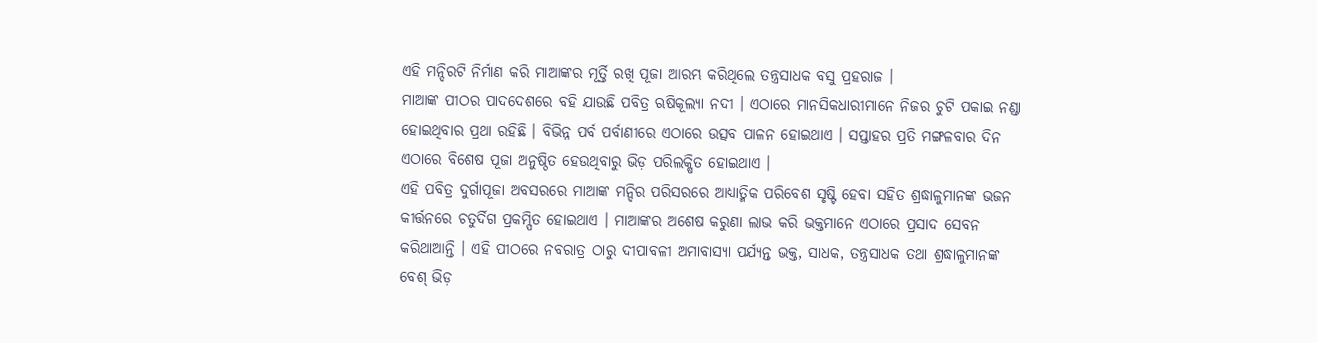ଏହି ମନ୍ଦିରଟି ନିର୍ମାଣ କରି ମାଆଙ୍କର ମୂର୍ତ୍ତି ରଖି ପୂଜା ଆରମ୍ଭ କରିଥିଲେ ତନ୍ତ୍ରସାଧକ ବସୁ ପ୍ରହରାଜ ।
ମାଆଙ୍କ ପୀଠର ପାଦଦେଶରେ ବହି ଯାଉଛି ପବିତ୍ର ଋଷିକୂଲ୍ୟା ନଦୀ । ଏଠାରେ ମାନସିକଧାରୀମାନେ ନିଜର ଚୁଟି ପକାଇ ନଣ୍ଡା ହୋଇଥିବାର ପ୍ରଥା ରହିଛି । ବିଭିନ୍ନ ପର୍ବ ପର୍ବାଣୀରେ ଏଠାରେ ଉତ୍ସବ ପାଳନ ହୋଇଥାଏ । ସପ୍ତାହର ପ୍ରତି ମଙ୍ଗଳବାର ଦିନ ଏଠାରେ ବିଶେଷ ପୂଜା ଅନୁଷ୍ଠିତ ହେଉଥିବାରୁ ଭିଡ଼ ପରିଲକ୍ଷିତ ହୋଇଥାଏ ।
ଏହି ପବିତ୍ର ଦୁର୍ଗାପୂଜା ଅବସରରେ ମାଆଙ୍କ ମନ୍ଦିର ପରିସରରେ ଆଧ୍ୟାତ୍ମିକ ପରିବେଶ ସୃଷ୍ଟି ହେବା ସହିତ ଶ୍ରଦ୍ଧାଳୁମାନଙ୍କ ଭଜନ କୀର୍ତ୍ତନରେ ଚତୁର୍ଦିଗ ପ୍ରକମ୍ପିତ ହୋଇଥାଏ । ମାଆଙ୍କର ଅଶେଷ କରୁଣା ଲାଭ କରି ଭକ୍ତମାନେ ଏଠାରେ ପ୍ରସାଦ ସେବନ କରିଥାଆନ୍ତି । ଏହି ପୀଠରେ ନବରାତ୍ର ଠାରୁ ଦୀପାବଳୀ ଅମାବାସ୍ୟା ପର୍ଯ୍ୟନ୍ତ ଭକ୍ତ, ସାଧକ, ତନ୍ତ୍ରସାଧକ ତଥା ଶ୍ରଦ୍ଧାଳୁମାନଙ୍କ ବେଶ୍ ଭିଡ଼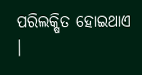ପରିଲକ୍ଷିତ ହୋଇଥାଏ ।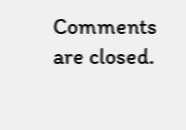Comments are closed.